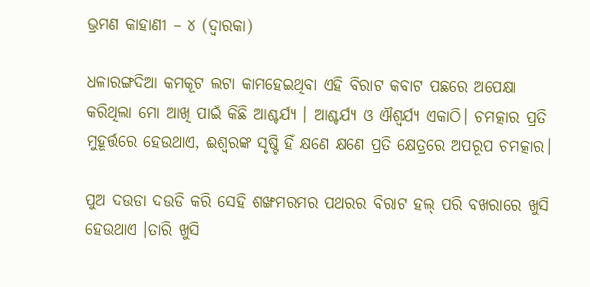ଭ୍ରମଣ କାହାଣୀ – ୪ (ଦ୍ୱାରକା)

ଧଳାରଙ୍ଗଦିଆ କମକୂଟ ଲଟା କାମହେଇଥିବା ଏହି ବିରାଟ କବାଟ ପଛରେ ଅପେକ୍ଷା କରିଥିଲା ମୋ ଆଖି ପାଇଁ କିଛି ଆଶ୍ଚର୍ଯ୍ୟ । ଆଶ୍ଚର୍ଯ୍ୟ ଓ ଐଶ୍ୱର୍ଯ୍ୟ ଏକାଠି। ଚମତ୍କାର ପ୍ରତି ମୁହୂର୍ତ୍ତରେ ହେଉଥାଏ, ଈଶ୍ୱରଙ୍କ ସୃଷ୍ଟି ହିଁ କ୍ଷଣେ କ୍ଷଣେ ପ୍ରତି କ୍ଷେତ୍ରରେ ଅପରୂପ ଚମତ୍କାର।

ପୁଅ ଦଉଡା ଦଉଡି କରି ସେହି ଶଙ୍ଖମରମର ପଥରର ବିରାଟ ହଲ୍ ପରି ବଖରାରେ ଖୁସି ହେଉଥାଏ ।ତାରି ଖୁସି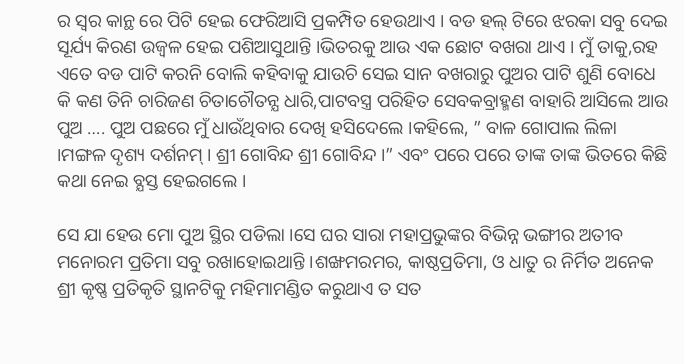ର ସ୍ବର କାନ୍ଥ ରେ ପିଟି ହେଇ ଫେରିଆସି ପ୍ରକମ୍ପିତ ହେଉଥାଏ । ବଡ ହଲ୍ ଟିରେ ଝରକା ସବୁ ଦେଇ ସୂର୍ଯ୍ୟ କିରଣ ଉଜ୍ବଳ ହେଇ ପଶିଆସୁଥାନ୍ତି ।ଭିତରକୁ ଆଉ ଏକ ଛୋଟ ବଖରା ଥାଏ । ମୁଁ ତାକୁ,ରହ ଏତେ ବଡ ପାଟି କରନି ବୋଲି କହିବାକୁ ଯାଉଚି ସେଇ ସାନ ବଖରାରୁ ପୁଅର ପାଟି ଶୁଣି ବୋଧେ କି କଣ ତିନି ଚାରିଜଣ ଚିତାଚୌତନ୍ଯ ଧାରି,ପାଟବସ୍ତ୍ର ପରିହିତ ସେବକବ୍ରାହ୍ମଣ ବାହାରି ଆସିଲେ ଆଉ ପୁଅ …. ପୁଅ ପଛରେ ମୁଁ ଧାଉଁଥିବାର ଦେଖି ହସିଦେଲେ ।କହିଲେ, ” ବାଳ ଗୋପାଲ ଲିଳା ।ମଙ୍ଗଳ ଦୃଶ୍ୟ ଦର୍ଶନମ୍ । ଶ୍ରୀ ଗୋବିନ୍ଦ ଶ୍ରୀ ଗୋବିନ୍ଦ ।” ଏବଂ ପରେ ପରେ ତାଙ୍କ ତାଙ୍କ ଭିତରେ କିଛି କଥା ନେଇ ବ୍ଯସ୍ତ ହେଇଗଲେ ।

ସେ ଯା ହେଉ ମୋ ପୁଅ ସ୍ଥିର ପଡିଲା ।ସେ ଘର ସାରା ମହାପ୍ରଭୁଙ୍କର ବିଭିନ୍ନ ଭଙ୍ଗୀର ଅତୀବ ମନୋରମ ପ୍ରତିମା ସବୁ ରଖାହୋଇଥାନ୍ତି ।ଶଙ୍ଖମରମର, କାଷ୍ଠପ୍ରତିମା, ଓ ଧାତୁ ର ନିର୍ମିତ ଅନେକ ଶ୍ରୀ କୃଷ୍ଣ ପ୍ରତିକୃତି ସ୍ଥାନଟିକୁ ମହିମାମଣ୍ଡିତ କରୁଥାଏ ତ ସତ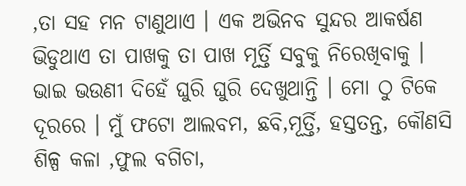,ତା ସହ ମନ ଟାଣୁଥାଏ । ଏକ ଅଭିନବ ସୁନ୍ଦର ଆକର୍ଷଣ ଭିଡୁଥାଏ ତା ପାଖକୁ ତା ପାଖ ମୂର୍ତ୍ତି ସବୁକୁ ନିରେଖିବାକୁ । ଭାଇ ଭଉଣୀ ଦିହେଁ ଘୁରି ଘୁରି ଦେଖୁଥାନ୍ତି । ମୋ ଠୁ ଟିକେ ଦୂରରେ । ମୁଁ ଫଟୋ ଆଲବମ, ଛବି,ମୂର୍ତ୍ତି, ହସ୍ତତନ୍ତ, କୌଣସି ଶିଳ୍ପ କଳା ,ଫୁଲ ବଗିଚା,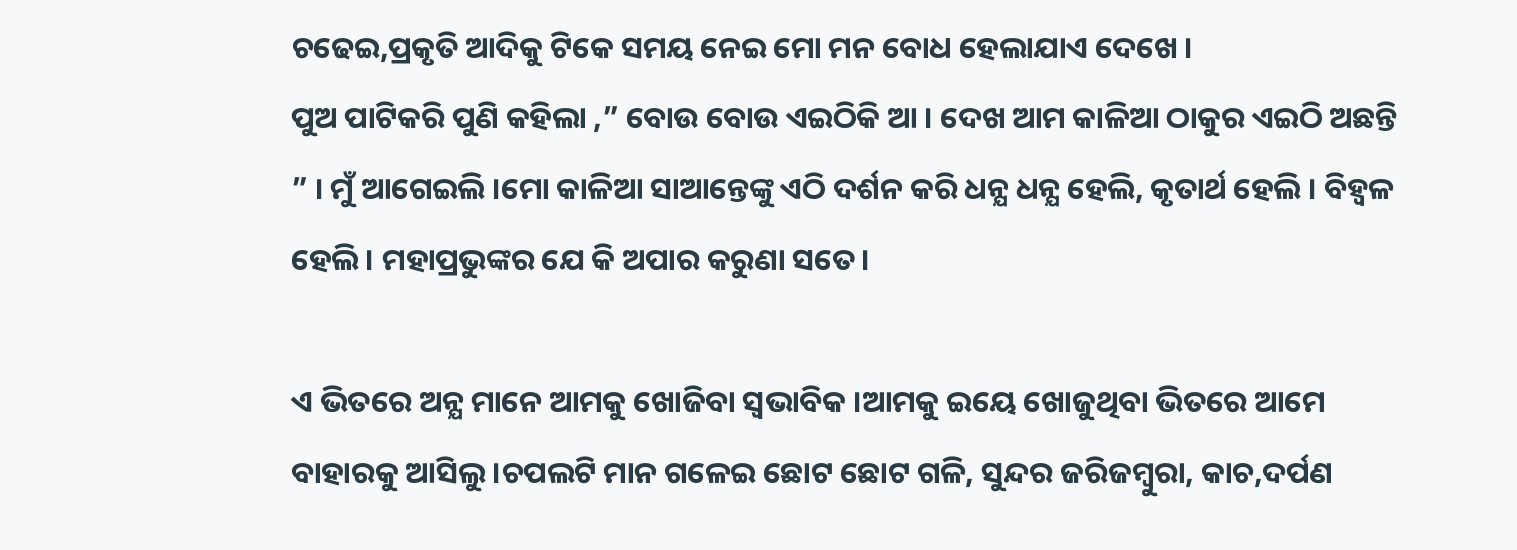ଚଢେଇ,ପ୍ରକୃତି ଆଦିକୁ ଟିକେ ସମୟ ନେଇ ମୋ ମନ ବୋଧ ହେଲାଯାଏ ଦେଖେ ।
ପୁଅ ପାଟିକରି ପୁଣି କହିଲା ,” ବୋଉ ବୋଉ ଏଇଠିକି ଆ । ଦେଖ ଆମ କାଳିଆ ଠାକୁର ଏଇଠି ଅଛନ୍ତି ” । ମୁଁ ଆଗେଇଲି ।ମୋ କାଳିଆ ସାଆନ୍ତେଙ୍କୁ ଏଠି ଦର୍ଶନ କରି ଧନ୍ଯ ଧନ୍ଯ ହେଲି, କୃତାର୍ଥ ହେଲି । ବିହ୍ବଳ ହେଲି । ମହାପ୍ରଭୁଙ୍କର ଯେ କି ଅପାର କରୁଣା ସତେ।

ଏ ଭିତରେ ଅନ୍ଯ ମାନେ ଆମକୁ ଖୋଜିବା ସ୍ବଭାବିକ ।ଆମକୁ ଇୟେ ଖୋଜୁଥିବା ଭିତରେ ଆମେ ବାହାରକୁ ଆସିଲୁ ।ଚପଲଟି ମାନ ଗଳେଇ ଛୋଟ ଛୋଟ ଗଳି, ସୁନ୍ଦର ଜରିଜମ୍ବୁରା, କାଚ,ଦର୍ପଣ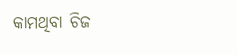କାମଥିବା ଚିଜ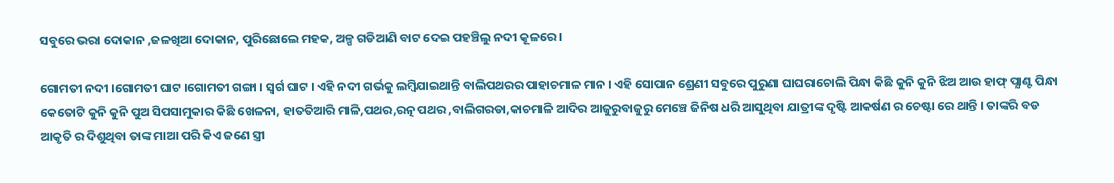ସବୁରେ ଭରା ଦୋକାନ ,ଜଳଖିଆ ଦୋକାନ, ପୁରିଛୋଲେ ମହକ, ଅଳ୍ପ ଗଡିଆଣି ବାଟ ଦେଇ ପହଞ୍ଚିଲୁ ନଦୀ କୂଳରେ ।

ଗୋମତୀ ନଦୀ ।ଗୋମତୀ ଘାଟ ।ଗୋମତୀ ଗଙ୍ଗା । ସ୍ବର୍ଗ ଘାଟ । ଏହି ନଦୀ ଗର୍ଭକୁ ଲମ୍ବିଯାଇଥାନ୍ତି ବାଲିପଥରର ପାହାଚମାଳ ମାନ । ଏହି ସୋପାନ ଶ୍ରେଣୀ ସବୁରେ ପୁରୁଣା ଘାଘରାଚୋଲି ପିନ୍ଧା କିଛି କୁନି କୁନି ଝିଅ ଆଉ ହାଫ୍ ପ୍ଯାଣ୍ଟ ପିନ୍ଧା କେତୋଟି କୁନି କୁନି ପୁଅ ସିପସାମୁକାର କିଛି ଖେଳନା, ହାତତିଆରି ମାଳି,ପଥର,ରତ୍ନ ପଥର ,ବାଲିଗରଡା,କାଚମାଳି ଆଦିର ଆଜୁରୁବାଜୁରୁ ମେଞ୍ଚେ ଜିନିଷ ଧରି ଆସୁଥିବା ଯାତ୍ରୀଙ୍କ ଦୃଷ୍ଟି ଆକର୍ଷଣ ର ଚେଷ୍ଟା ରେ ଥାନ୍ତି । ତାଙ୍କରି ବଡ ଆକୃତି ର ଦିଶୁଥିବା ତାଙ୍କ ମାଆ ପରି କିଏ ଜଣେ ସ୍ତ୍ରୀ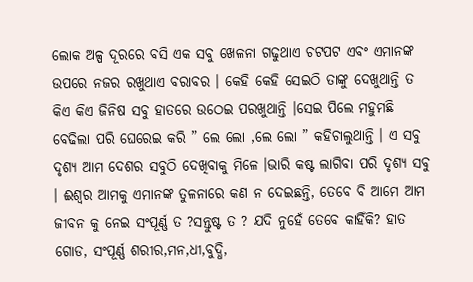ଲୋକ ଅଳ୍ପ ଦୂରରେ ବସି ଏକ ସବୁ ଖେଳନା ଗଢୁଥାଏ ଚଟପଟ ଏବଂ ଏମାନଙ୍କ ଉପରେ ନଜର ରଖୁଥାଏ ବରାବର । କେହି କେହି ସେଇଠି ତାଙ୍କୁ ଦେଖୁଥାନ୍ତି ତ କିଏ କିଏ ଜିନିଷ ସବୁ ହାତରେ ଉଠେଇ ପରଖୁଥାନ୍ତି ।ସେଇ ପିଲେ ମହୁମଛି ବେଢିଲା ପରି ଘେରେଇ କରି ” ଲେ ଲୋ ,ଲେ ଲୋ ” କହିଚାଲୁଥାନ୍ତି । ଏ ସବୁ ଦୃଶ୍ୟ ଆମ ଦେଶର ସବୁଠି ଦେଖିବାକୁ ମିଳେ ।ଭାରି କଷ୍ଟ ଲାଗିବା ପରି ଦୃଶ୍ୟ ସବୁ । ଈଶ୍ବର ଆମକୁ ଏମାନଙ୍କ ତୁଳନାରେ କଣ ନ ଦେଇଛନ୍ତି, ତେବେ ବି ଆମେ ଆମ ଜୀବନ କୁ ନେଇ ସଂପୂର୍ଣ୍ଣ ତ ?ସନ୍ତୁଷ୍ଟ ତ ? ଯଦି ନୁହେଁ ତେବେ କାହିଁକି? ହାତ ଗୋଡ, ସଂପୂର୍ଣ୍ଣ ଶରୀର,ମନ,ଧୀ,ବୁଦ୍ଧି,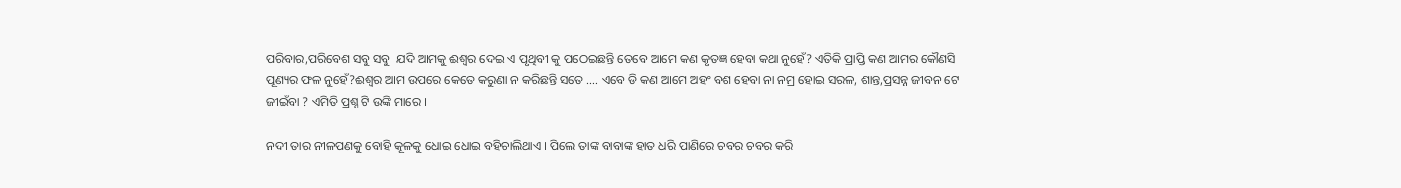ପରିବାର,ପରିବେଶ ସବୁ ସବୁ  ଯଦି ଆମକୁ ଈଶ୍ବର ଦେଇ ଏ ପୃଥିବୀ କୁ ପଠେଇଛନ୍ତି ତେବେ ଆମେ କଣ କୃତଜ୍ଞ ହେବା କଥା ନୁହେଁ? ଏତିକି ପ୍ରାପ୍ତି କଣ ଆମର କୌଣସି ପୂଣ୍ୟର ଫଳ ନୁହେଁ?ଈଶ୍ବର ଆମ ଉପରେ କେତେ କରୁଣା ନ କରିଛନ୍ତି ସତେ …. ଏବେ ଡି କଣ ଆମେ ଅହଂ ବଶ ହେବା ନା ନମ୍ର ହୋଇ ସରଳ, ଶାନ୍ତ,ପ୍ରସନ୍ନ ଜୀବନ ଟେ ଜୀଇଁବା ? ଏମିତି ପ୍ରଶ୍ନ ଟି ଉଙ୍କି ମାରେ ।

ନଦୀ ତାର ନୀଳପଣକୁ ବୋହି କୂଳକୁ ଧୋଇ ଧୋଇ ବହିଚାଲିଥାଏ । ପିଲେ ତାଙ୍କ ବାବାଙ୍କ ହାତ ଧରି ପାଣିରେ ଚବର ଚବର କରି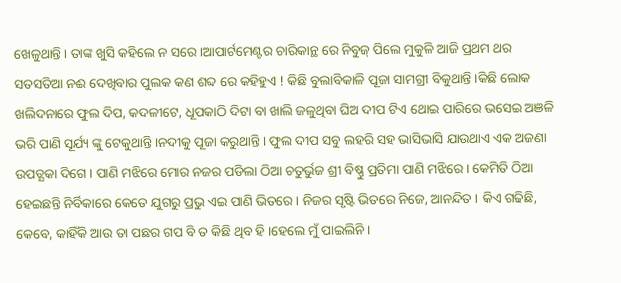ଖେଳୁଥାନ୍ତି । ତାଙ୍କ ଖୁସି କହିଲେ ନ ସରେ ।ଆପାର୍ଟମେଣ୍ଟର ଚାରିକାନ୍ଥ ରେ ନିବୁଜ୍ ପିଲେ ମୁକୁଳି ଆଜି ପ୍ରଥମ ଥର ସତସତିଆ ନଈ ଦେଖିବାର ପୁଲକ କଣ ଶବ୍ଦ ରେ କହିହୁଏ ! କିଛି ବୁଲାବିକାଳି ପୂଜା ସାମଗ୍ରୀ ବିକୁଥାନ୍ତି ।କିଛି ଲୋକ ଖଲିଦନାରେ ଫୁଲ ଦିପ, କଦଳୀଟେ, ଧୂପକାଠି ଦିଟା ବା ଖାଲି ଜଳୁଥିବା ଘିଅ ଦୀପ ଟିଏ ଥୋଇ ପାରିରେ ଭସେଇ ଅଞଳି ଭରି ପାଣି ସୂର୍ଯ୍ୟ ଙ୍କୁ ଟେକୁଥାନ୍ତି ।ନଦୀକୁ ପୂଜା କରୁଥାନ୍ତି । ଫୁଲ ଦୀପ ସବୁ ଲହରି ସହ ଭାସିଭାସି ଯାଉଥାଏ ଏକ ଅଜଣା ଉପତ୍ଯକା ଦିଗେ । ପାଣି ମଝିରେ ମୋର ନଜର ପଡିଲା ଠିଆ ଚତୁର୍ଭୁଜ ଶ୍ରୀ ବିଷ୍ଣୁ ପ୍ରତିମା ପାଣି ମଝିରେ । କେମିତି ଠିଆ ହେଇଛନ୍ତି ନିର୍ବିକାରେ କେତେ ଯୁଗରୁ ପ୍ରଭୁ ଏଇ ପାଣି ଭିତରେ । ନିଜର ସୃଷ୍ଟି ଭିତରେ ନିଜେ, ଆନନ୍ଦିତ । କିଏ ଗଢିଛି, କେବେ, କାହିଁକି ଆଉ ତା ପଛର ଗପ ବି ତ କିଛି ଥିବ ହି ।ହେଲେ ମୁଁ ପାଇଲିନି ।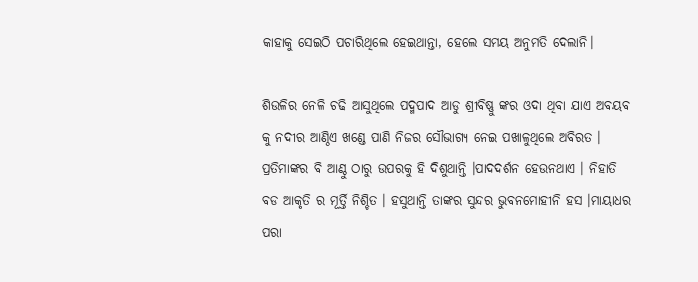କାହାକୁ ସେଇଠି ପଚାରିଥିଲେ ହେଇଥାନ୍ତା, ହେଲେ ସମୟ ଅନୁମତି ଦେଲାନି।

ଶିଉଳିର ନେଳି ଚଢି ଆସୁଥିଲେ ପଦ୍ମପାଦ ଆଡୁ ଶ୍ରୀବିଷ୍ଣୁ ଙ୍କର ଓଦା ଥିବା ଯାଏ ଅବୟବ କୁ ନଦୀର ଆଣ୍ଠିଏ ଖଣ୍ଡେ ପାଣି ନିଜର ସୌଭାଗ୍ୟ ନେଇ ପଖାଳୁଥିଲେ ଅବିରତ । ପ୍ରତିମାଙ୍କର ବି ଆଣ୍ଠୁ ଠାରୁ ଉପରକୁ ହି ଦିଶୁଥାନ୍ତି ।ପାଦଦର୍ଶନ ହେଉନଥାଏ । ନିହାତି ବଡ ଆକୃତି ର ମୂର୍ତ୍ତି ନିଶ୍ଚିତ । ହସୁଥାନ୍ତି ତାଙ୍କର ସୁନ୍ଦର ଭୁବନମୋହୀନି ହସ ।ମାୟାଧର ପରା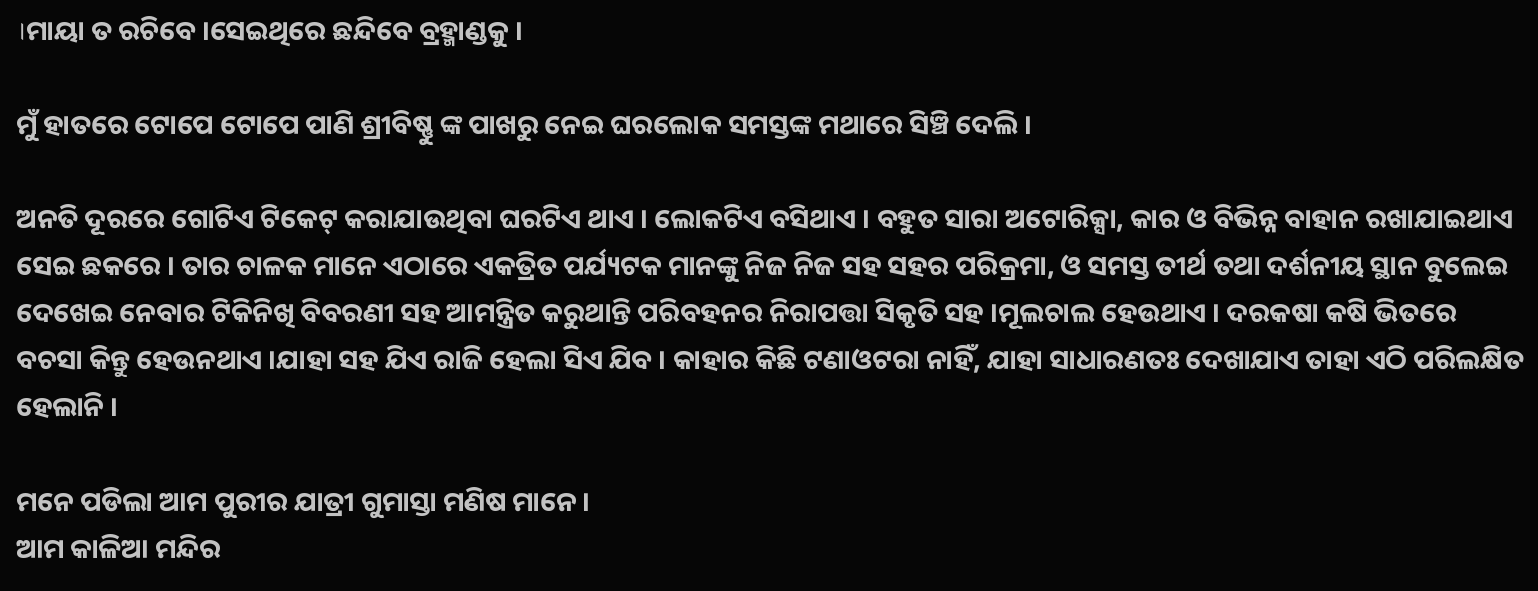।ମାୟା ତ ରଚିବେ ।ସେଇଥିରେ ଛନ୍ଦିବେ ବ୍ରହ୍ମାଣ୍ଡକୁ ।

ମୁଁ ହାତରେ ଟୋପେ ଟୋପେ ପାଣି ଶ୍ରୀବିଷ୍ଣୁ ଙ୍କ ପାଖରୁ ନେଇ ଘରଲୋକ ସମସ୍ତଙ୍କ ମଥାରେ ସିଞ୍ଚି ଦେଲି ।

ଅନତି ଦୂରରେ ଗୋଟିଏ ଟିକେଟ୍ କରାଯାଉଥିବା ଘରଟିଏ ଥାଏ । ଲୋକଟିଏ ବସିଥାଏ । ବହୁତ ସାରା ଅଟୋରିକ୍ସା, କାର ଓ ବିଭିନ୍ନ ବାହାନ ରଖାଯାଇଥାଏ ସେଇ ଛକରେ । ତାର ଚାଳକ ମାନେ ଏଠାରେ ଏକତ୍ରିତ ପର୍ଯ୍ୟଟକ ମାନଙ୍କୁ ନିଜ ନିଜ ସହ ସହର ପରିକ୍ରମା, ଓ ସମସ୍ତ ତୀର୍ଥ ତଥା ଦର୍ଶନୀୟ ସ୍ଥାନ ବୁଲେଇ ଦେଖେଇ ନେବାର ଟିକିନିଖି ବିବରଣୀ ସହ ଆମନ୍ତ୍ରିତ କରୁଥାନ୍ତି ପରିବହନର ନିରାପତ୍ତା ସିକୃତି ସହ ।ମୂଲଚାଲ ହେଉଥାଏ । ଦରକଷା କଷି ଭିତରେ ବଚସା କିନ୍ତୁ ହେଉନଥାଏ ।ଯାହା ସହ ଯିଏ ରାଜି ହେଲା ସିଏ ଯିବ । କାହାର କିଛି ଟଣାଓଟରା ନାହିଁ, ଯାହା ସାଧାରଣତଃ ଦେଖାଯାଏ ତାହା ଏଠି ପରିଲକ୍ଷିତ ହେଲାନି ।

ମନେ ପଡିଲା ଆମ ପୁରୀର ଯାତ୍ରୀ ଗୁମାସ୍ତା ମଣିଷ ମାନେ ।
ଆମ କାଳିଆ ମନ୍ଦିର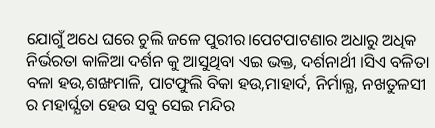ଯୋଗୁଁ ଅଧେ ଘରେ ଚୁଲି ଜଳେ ପୁରୀର।ପେଟପାଟଣାର ଅଧାରୁ ଅଧିକ ନିର୍ଭରତା କାଳିଆ ଦର୍ଶନ କୁ ଆସୁଥିବା ଏଇ ଭକ୍ତ, ଦର୍ଶନାର୍ଥୀ ।ସିଏ ବଳିତା ବଳା ହଉ,ଶଙ୍ଖମାଳି, ପାଟଫୁଲି ବିକା ହଉ,ମାହାର୍ଦ, ନିର୍ମାଲ୍ଯ, ନଖତୁଳସୀ ର ମହାର୍ଘ୍ଯତା ହେଉ ସବୁ ସେଇ ମନ୍ଦିର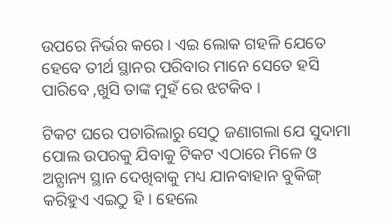ଉପରେ ନିର୍ଭର କରେ । ଏଇ ଲୋକ ଗହଳି ଯେତେ ହେବେ ତୀର୍ଥ ସ୍ଥାନର ପରିବାର ମାନେ ସେତେ ହସି ପାରିବେ ,ଖୁସି ତାଙ୍କ ମୁହଁ ରେ ଝଟକିବ ।

ଟିକଟ ଘରେ ପଚାରିଲାରୁ ସେଠୁ ଜଣାଗଲା ଯେ ସୁଦାମା ପୋଲ ଉପରକୁ ଯିବାକୁ ଟିକଟ ଏଠାରେ ମିଳେ ଓ ଅନ୍ଯାନ୍ୟ ସ୍ଥାନ ଦେଖିବାକୁ ମଧ୍ୟ ଯାନବାହାନ ବୁକିଙ୍ଗ୍ କରିହୁଏ ଏଇଠୁ ହି । ହେଲେ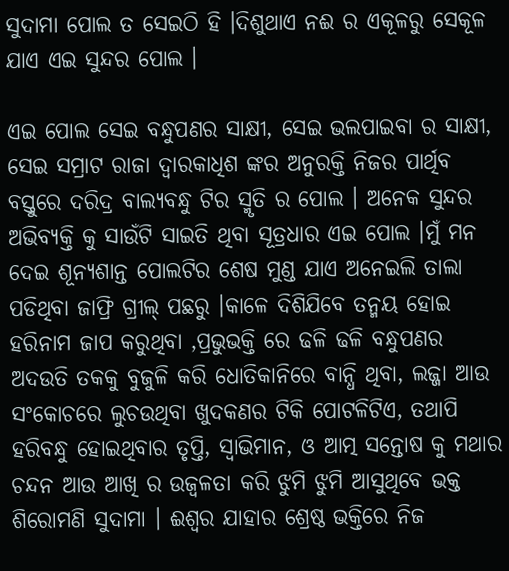ସୁଦାମା ପୋଲ ତ ସେଇଠି ହି ।ଦିଶୁଥାଏ ନଈ ର ଏକୂଳରୁ ସେକୂଳ ଯାଏ ଏଇ ସୁନ୍ଦର ପୋଲ ।

ଏଇ ପୋଲ ସେଇ ବନ୍ଧୁପଣର ସାକ୍ଷୀ, ସେଇ ଭଲପାଇବା ର ସାକ୍ଷୀ, ସେଇ ସମ୍ରାଟ ରାଜା ଦ୍ବାରକାଧିଶ ଙ୍କର ଅନୁରକ୍ତି ନିଜର ପାର୍ଥିବ ବସ୍ତୁରେ ଦରିଦ୍ର ବାଲ୍ଯବନ୍ଧୁ ଟିର ସ୍ମୃତି ର ପୋଲ । ଅନେକ ସୁନ୍ଦର ଅଭିବ୍ଯକ୍ତି କୁ ସାଉଁଟି ସାଇତି ଥିବା ସୂତ୍ରଧାର ଏଇ ପୋଲ ।ମୁଁ ମନ ଦେଇ ଶୂନ୍ଯଶାନ୍ତ ପୋଲଟିର ଶେଷ ମୁଣ୍ଡ ଯାଏ ଅନେଇଲି ତାଲା ପଡିଥିବା ଜାଫ୍ରି ଗ୍ରୀଲ୍ ପଛରୁ ।କାଳେ ଦିଶିଯିବେ ତନ୍ମୟ ହୋଇ ହରିନାମ ଜାପ କରୁଥିବା ,ପ୍ରଭୁଭକ୍ତି ରେ ଢଳି ଢଳି ବନ୍ଧୁପଣର ଅଦଉତି ତକକୁ ବୁଜୁଳି କରି ଧୋତିକାନିରେ ବାନ୍ଧି ଥିବା, ଲଜ୍ଜା ଆଉ ସଂକୋଚରେ ଲୁଚଉଥିବା ଖୁଦକଣର ଟିକି ପୋଟଳିଟିଏ, ତଥାପି ହରିବନ୍ଧୁ ହୋଇଥିବାର ତୃପ୍ତି, ସ୍ବାଭିମାନ, ଓ ଆତ୍ମ ସନ୍ତୋଷ କୁ ମଥାର ଚନ୍ଦନ ଆଉ ଆଖି ର ଉଜ୍ବଳତା କରି ଝୁମି ଝୁମି ଆସୁଥିବେ ଭକ୍ତ  ଶିରୋମଣି ସୁଦାମା । ଈଶ୍ବର ଯାହାର ଶ୍ରେଷ୍ଠ ଭକ୍ତିରେ ନିଜ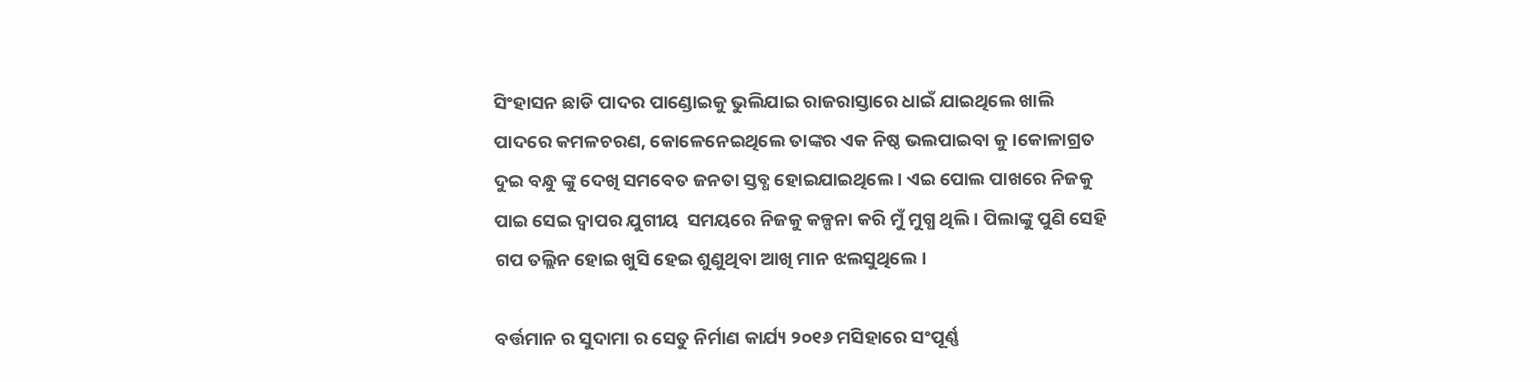ସିଂହାସନ ଛାଡି ପାଦର ପାଣ୍ଡୋଇକୁ ଭୁଲିଯାଇ ରାଜରାସ୍ତାରେ ଧାଇଁ ଯାଇଥିଲେ ଖାଲି ପାଦରେ କମଳଚରଣ, କୋଳେନେଇଥିଲେ ତାଙ୍କର ଏକ ନିଷ୍ଠ ଭଲପାଇବା କୁ ।କୋଳାଗ୍ରତ ଦୁଇ ବନ୍ଧୁ ଙ୍କୁ ଦେଖି ସମବେତ ଜନତା ସ୍ତବ୍ଧ ହୋଇଯାଇଥିଲେ । ଏଇ ପୋଲ ପାଖରେ ନିଜକୁ ପାଇ ସେଇ ଦ୍ବାପର ଯୁଗୀୟ  ସମୟରେ ନିଜକୁ କଳ୍ପନା କରି ମୁଁ ମୁଗ୍ଧ ଥିଲି । ପିଲାଙ୍କୁ ପୁଣି ସେହି ଗପ ତଲ୍ଲିନ ହୋଇ ଖୁସି ହେଇ ଶୁଣୁଥିବା ଆଖି ମାନ ଝଲସୁଥିଲେ।

ବର୍ତ୍ତମାନ ର ସୁଦାମା ର ସେତୁ ନିର୍ମାଣ କାର୍ଯ୍ୟ ୨୦୧୬ ମସିହାରେ ସଂପୂର୍ଣ୍ଣ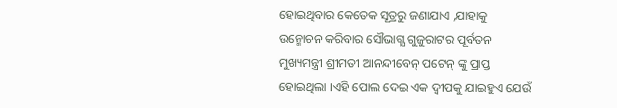ହୋଇଥିବାର କେତେକ ସୂତ୍ରରୁ ଜଣାଯାଏ ,ଯାହାକୁ ଉନ୍ମୋଚନ କରିବାର ସୌଭାଗ୍ଯ ଗୁଜୁରାଟର ପୂର୍ବତନ ମୁଖ୍ୟମନ୍ତ୍ରୀ ଶ୍ରୀମତୀ ଆନନ୍ଦୀବେନ୍ ପଟେନ୍ ଙ୍କୁ ପ୍ରାପ୍ତ ହୋଇଥିଲା ।ଏହି ପୋଲ ଦେଇ ଏକ ଦ୍ବୀପକୁ ଯାଇହୁଏ ଯେଉଁ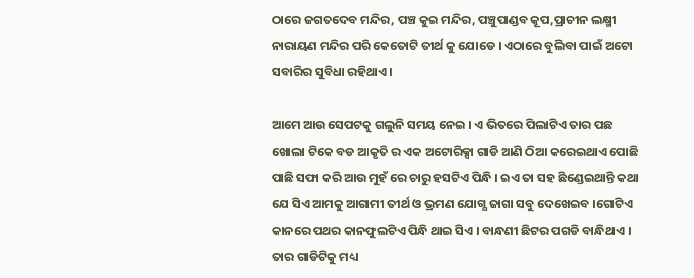ଠାରେ ଜଗତଦେବ ମନ୍ଦିର, ପଞ୍ଚ କୁଇ ମନ୍ଦିର, ପଞ୍ଚୁପାଣ୍ଡବ କୂପ,ପ୍ରାଚୀନ ଲକ୍ଷ୍ମୀ ନାରାୟଣ ମନ୍ଦିର ପରି କେତୋଟି ତୀର୍ଥ କୁ ଯୋଡେ । ଏଠାରେ ବୁଲିବା ପାଇଁ ଅଟୋ ସବାରିର ସୁବିଧା ରହିଥାଏ ।

ଆମେ ଆଉ ସେପଟକୁ ଗଲୁନି ସମୟ ନେଇ । ଏ ଭିତରେ ପିଲାଟିଏ ତାର ପଛ ଖୋଲା ଟିକେ ବଡ ଆକୃତି ର ଏକ ଅଟୋରିକ୍ସା ଗାଡି ଆଣି ଠିଆ କରେଇଥାଏ ପୋଛି ପାଛି ସଫା କରି ଆଉ ମୁହଁ ରେ ଚାରୁ ହସଟିଏ ପିନ୍ଧି । ଇଏ ତା ସହ ଛିଣ୍ଡେଇଥାନ୍ତି କଥା ଯେ ସିଏ ଆମକୁ ଆଗାମୀ ତୀର୍ଥ ଓ ଭ୍ରମଣ ଯୋଗ୍ଯ ଜାଗା ସବୁ ଦେଖେଇବ ।ଗୋଟିଏ କାନରେ ପଥର କାନଫୁଲଟିଏ ପିନ୍ଧି ଥାଇ ସିଏ । ବାନ୍ଧଣୀ ଛିଟର ପଗଡି ବାନ୍ଧିଥାଏ । ତାର ଗାଡିଟିକୁ ମଧ୍ୟ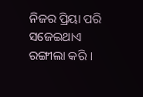ନିଜର ପ୍ରିୟା ପରି ସଜେଇଥାଏ ରଙ୍ଗୀଲା କରି ।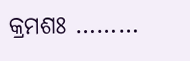କ୍ରମଶଃ ………